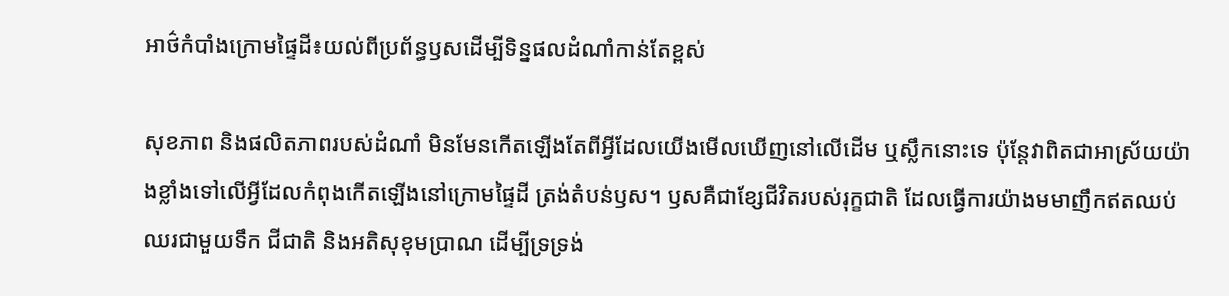អាថ៌កំបាំងក្រោមផ្ទៃដី៖យល់ពីប្រព័ន្ធឫសដើម្បីទិន្នផលដំណាំកាន់តែខ្ពស់

សុខភាព និងផលិតភាពរបស់ដំណាំ មិនមែនកើតឡើងតែពីអ្វីដែលយើងមើលឃើញនៅលើដើម ឬស្លឹកនោះទេ ប៉ុន្តែវាពិតជាអាស្រ័យយ៉ាងខ្លាំងទៅលើអ្វីដែលកំពុងកើតឡើងនៅក្រោមផ្ទៃដី ត្រង់តំបន់ឫស។ ឫសគឺជាខ្សែជីវិតរបស់រុក្ខជាតិ ដែលធ្វើការយ៉ាងមមាញឹកឥតឈប់ឈរជាមួយទឹក ជីជាតិ និងអតិសុខុមប្រាណ ដើម្បីទ្រទ្រង់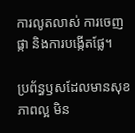ការលូតលាស់ ការចេញផ្កា និងការបង្កើតផ្លែ។

ប្រព័ន្ធឫសដែលមានសុខភាពល្អ មិន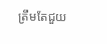ត្រឹមតែជួយ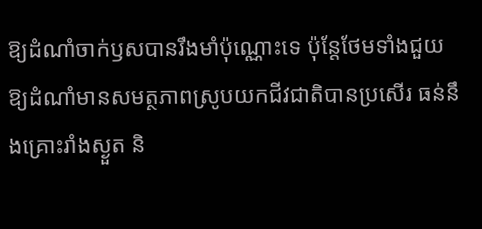ឱ្យដំណាំចាក់ឫសបានរឹងមាំប៉ុណ្ណោះទេ ប៉ុន្តែថែមទាំងជួយឱ្យដំណាំមានសមត្ថភាពស្រូបយកជីវជាតិបានប្រសើរ ធន់នឹងគ្រោះរាំងស្ងួត និ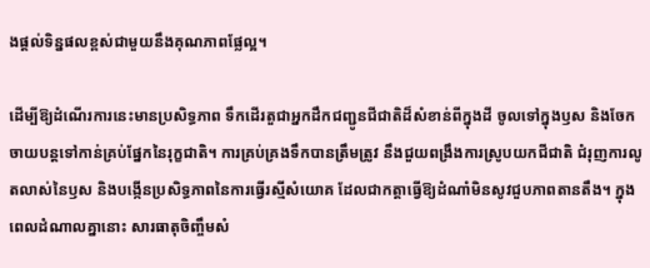ងផ្ដល់ទិន្នផលខ្ពស់ជាមួយនឹងគុណភាពផ្លែល្អ។

ដើម្បីឱ្យដំណើរការនេះមានប្រសិទ្ធភាព ទឹកដើរតួជាអ្នកដឹកជញ្ជូនជីជាតិដ៏សំខាន់ពីក្នុងដី ចូលទៅក្នុងឫស និងចែកចាយបន្តទៅកាន់គ្រប់ផ្នែកនៃរុក្ខជាតិ។ ការគ្រប់គ្រងទឹកបានត្រឹមត្រូវ នឹងជួយពង្រឹងការស្រូបយកជីជាតិ ជំរុញការលូតលាស់នៃឫស និងបង្កើនប្រសិទ្ធភាពនៃការធ្វើរស្មីសំយោគ ដែលជាកត្តាធ្វើឱ្យដំណាំមិនសូវជួបភាពតានតឹង។ ក្នុងពេលដំណាលគ្នានោះ សារធាតុចិញ្ចឹមសំ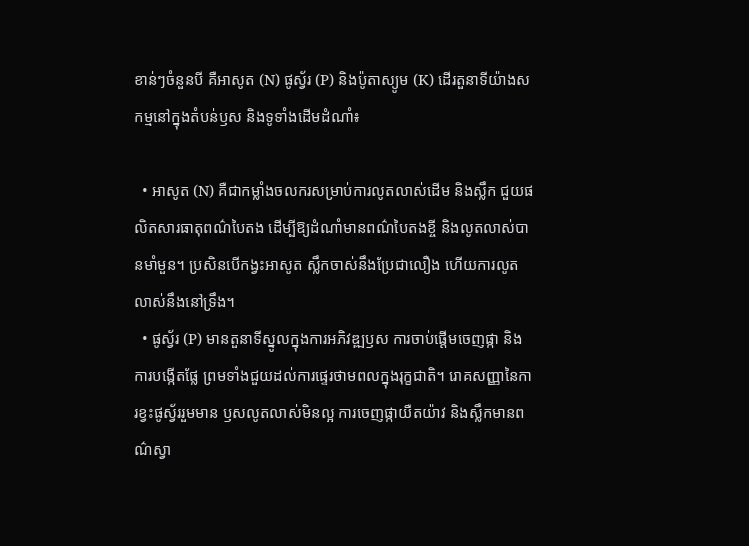ខាន់ៗចំនួនបី គឺអាសូត (N) ផូស្វ័រ (P) និងប៉ូតាស្យូម (K) ដើរតួនាទីយ៉ាងសកម្មនៅក្នុងតំបន់ឫស និងទូទាំងដើមដំណាំ៖

  • អាសូត (N) គឺជាកម្លាំងចលករសម្រាប់ការលូតលាស់ដើម និងស្លឹក ជួយផលិតសារធាតុពណ៌បៃតង ដើម្បីឱ្យដំណាំមានពណ៌បៃតងខ្ចី និងលូតលាស់បានមាំមួន។ ប្រសិនបើកង្វះអាសូត ស្លឹកចាស់នឹងប្រែជាលឿង ហើយការលូតលាស់នឹងនៅទ្រឹង។
  • ផូស្វ័រ (P) មានតួនាទីស្នូលក្នុងការអភិវឌ្ឍឫស ការចាប់ផ្តើមចេញផ្កា និងការបង្កើតផ្លែ ព្រមទាំងជួយដល់ការផ្ទេរថាមពលក្នុងរុក្ខជាតិ។ រោគសញ្ញានៃការខ្វះផូស្វ័ររួមមាន ឫសលូតលាស់មិនល្អ ការចេញផ្កាយឺតយ៉ាវ និងស្លឹកមានពណ៌ស្វា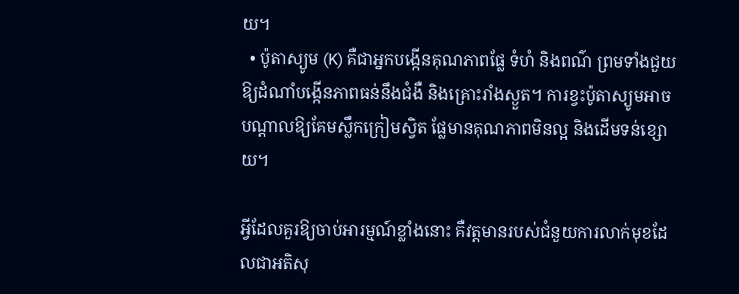យ។
  • ប៉ូតាស្យូម (K) គឺជាអ្នកបង្កើនគុណភាពផ្លែ ទំហំ និងពណ៌ ព្រមទាំងជួយឱ្យដំណាំបង្កើនភាពធន់នឹងជំងឺ និងគ្រោះរាំងស្ងួត។ ការខ្វះប៉ូតាស្យូមអាចបណ្តាលឱ្យគែមស្លឹកក្រៀមស្វិត ផ្លែមានគុណភាពមិនល្អ និងដើមទន់ខ្សោយ។

អ្វីដែលគួរឱ្យចាប់អារម្មណ៍ខ្លាំងនោះ គឺវត្តមានរបស់ជំនួយការលាក់មុខដែលជាអតិសុ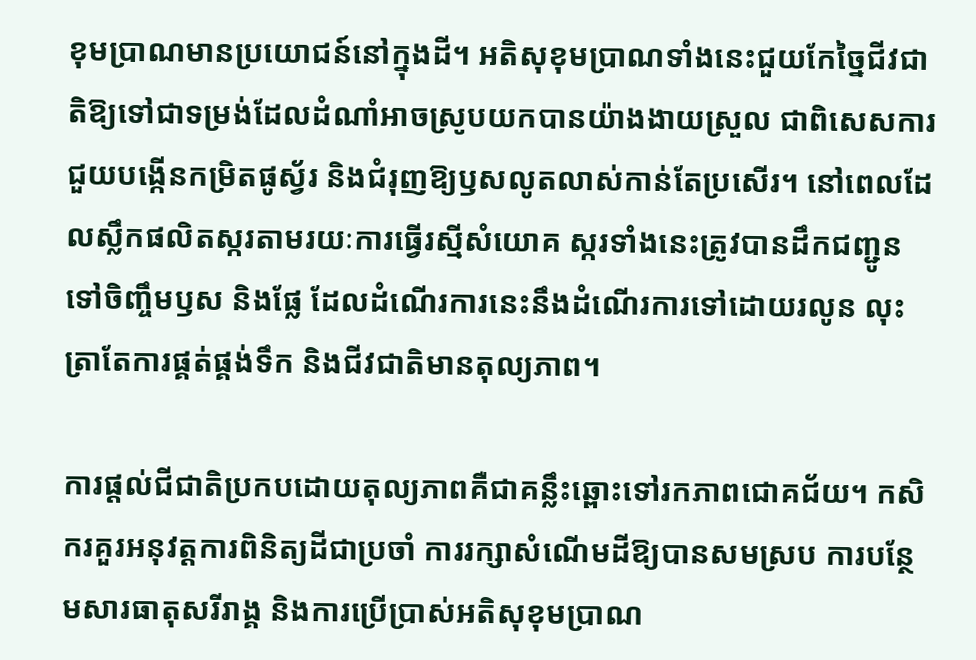ខុមប្រាណមានប្រយោជន៍នៅក្នុងដី។ អតិសុខុមប្រាណទាំងនេះជួយកែច្នៃជីវជាតិឱ្យទៅជាទម្រង់ដែលដំណាំអាចស្រូបយកបានយ៉ាងងាយស្រួល ជាពិសេសការជួយបង្កើនកម្រិតផូស្វ័រ និងជំរុញឱ្យឫសលូតលាស់កាន់តែប្រសើរ។ នៅពេលដែលស្លឹកផលិតស្ករតាមរយៈការធ្វើរស្មីសំយោគ ស្ករទាំងនេះត្រូវបានដឹកជញ្ជូនទៅចិញ្ចឹមឫស និងផ្លែ ដែលដំណើរការនេះនឹងដំណើរការទៅដោយរលូន លុះត្រាតែការផ្គត់ផ្គង់ទឹក និងជីវជាតិមានតុល្យភាព។

ការផ្តល់ជីជាតិប្រកបដោយតុល្យភាពគឺជាគន្លឹះឆ្ពោះទៅរកភាពជោគជ័យ។ កសិករគួរអនុវត្តការពិនិត្យដីជាប្រចាំ ការរក្សាសំណើមដីឱ្យបានសមស្រប ការបន្ថែមសារធាតុសរីរាង្គ និងការប្រើប្រាស់អតិសុខុមប្រាណ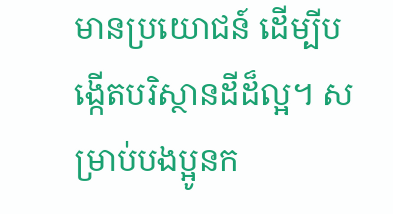មានប្រយោជន៍ ដើម្បីបង្កើតបរិស្ថានដីដ៏ល្អ។ សម្រាប់បងប្អូនក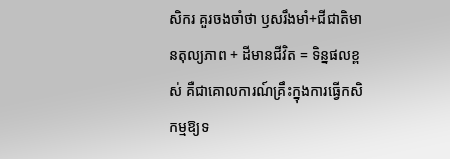សិករ គួរចងចាំថា ឫសរឹងមាំ+ជីជាតិមានតុល្យភាព + ដីមានជីវិត = ទិន្នផលខ្ពស់ គឺជាគោលការណ៍គ្រឹះក្នុងការធ្វើកសិកម្មឱ្យទ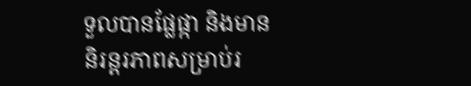ទួលបានផ្លែផ្កា និងមាននិរន្តរភាពសម្រាប់រ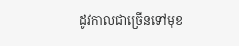ដូវកាលជាច្រើនទៅមុខ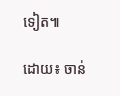ទៀត៕

ដោយ៖ ចាន់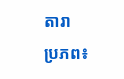តារា
ប្រភព៖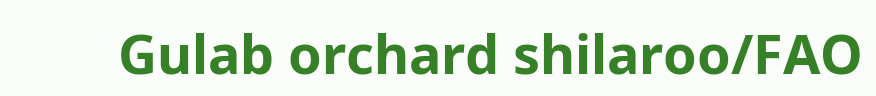Gulab orchard shilaroo/FAO